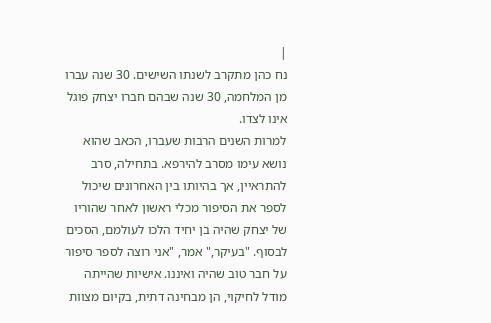|
נח כהן מתקרב לשנתו השישים. 30 שנה עברו מן המלחמה, 30 שנה שבהם חברו יצחק פוגל אינו לצדו.
למרות השנים הרבות שעברו, הכאב שהוא נושא עימו מסרב להירפא. בתחילה, סרב להתראיין, אך בהיותו בין האחרונים שיכול לספר את הסיפור מכלי ראשון לאחר שהוריו של יצחק שהיה בן יחיד הלכו לעולמם, הסכים לבסוף. "בעיקר," אמר, "אני רוצה לספר סיפור על חבר טוב שהיה ואיננו. אישיות שהייתה מודל לחיקוי, הן מבחינה דתית, בקיום מצוות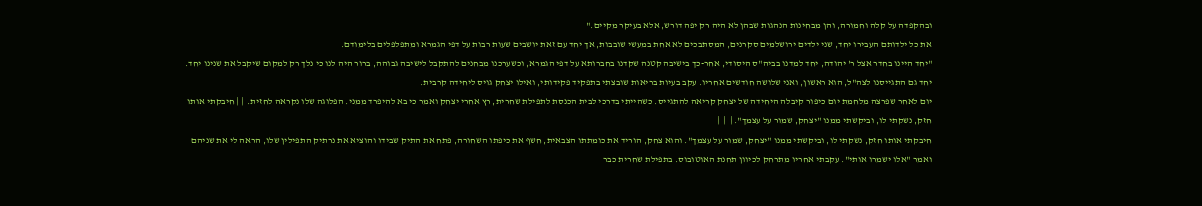ובהקפדה על קלה וחמורה, והן מבחינות הנהגות שבהן לא היה רק יפה דורש, אלא בעיקר מקיים."
את כל ילדותם העבירו יחד, שני ילדים ירושלמים סקרנים, המסתבכים לא אחת במעשי שובבות, אך יחד עם זאת יושבים שעות רבות על דפי הגמרא ומתפלפלים בלימודם.
"יחד היינו בחדר אצל ר' יהודה, יחד למדנו בביה"ס היסודי, אחר-כך בישיבה קטנה שקדנו בחברותא על דפי הגמרא, וכשערכנו מבחנים להתקבל לישיבה גבוהה, ברור היה לנו כי נלך רק למקום שיקבל את שנינו יחד. יחד גם התגייסנו לצה"ל, הוא ראשון, ואני שלושה חודשים אחריו. עקב בעיות בריאות שובצתי בתפקיד פקידותי, ואילו יצחק גויס ליחידה קרבית.
יום לאחר שפרצה מלחמת יום כיפור קיבלה היחידה של יצחק קריאה להתגייס. כשהייתי בדרכי לבית הכנסת לתפילת שחרית, רץ אחרי יצחק ואמר כי בא להיפרד ממני. הפלוגה שלו נקראה לחזית.  | | חיבקתי אותו חזק, נשקתי לו, וביקשתי ממנו "יצחק, שמור על עצמך". |  |  |
חיבקתי אותו חזק, נשקתי לו, וביקשתי ממנו "יצחק, שמור על עצמך". והוא צחק, הוריד את כומתתו הצבאית, חשף את כיפתו השחורה, פתח את התיק שבידו והוציא את נרתיק התפילין שלו, הראה לי את שניהם ואמר "אלו ישמרו אותי". עקבתי אחריו מתרחק לכיוון תחנת האוטובוס. בתפילת שחרית כבר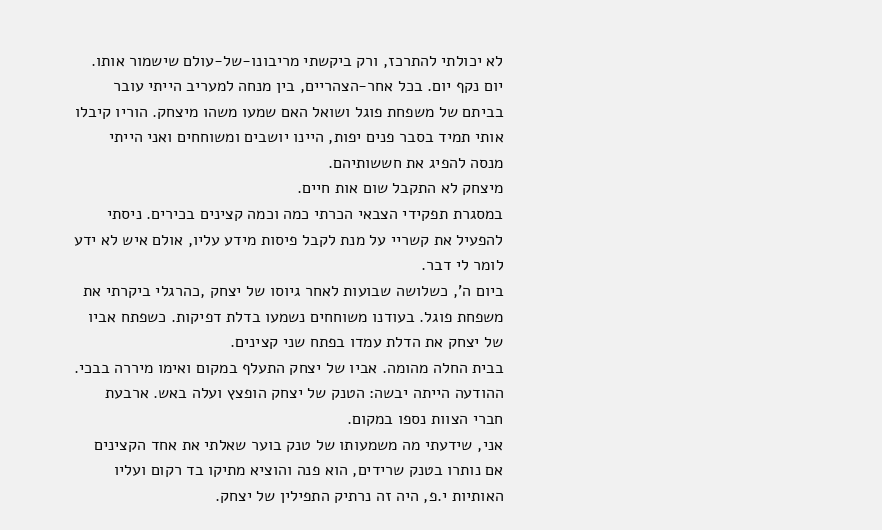לא יכולתי להתרכז, ורק ביקשתי מריבונו-של-עולם שישמור אותו.
יום נקף יום. בכל אחר-הצהריים, בין מנחה למעריב הייתי עובר בביתם של משפחת פוגל ושואל האם שמעו משהו מיצחק. הוריו קיבלו אותי תמיד בסבר פנים יפות, היינו יושבים ומשוחחים ואני הייתי מנסה להפיג את חששותיהם.
מיצחק לא התקבל שום אות חיים.
במסגרת תפקידי הצבאי הכרתי כמה וכמה קצינים בכירים. ניסתי להפעיל את קשריי על מנת לקבל פיסות מידע עליו, אולם איש לא ידע לומר לי דבר.
ביום ה', כשלושה שבועות לאחר גיוסו של יצחק ,כהרגלי ביקרתי את משפחת פוגל. בעודנו משוחחים נשמעו בדלת דפיקות. כשפתח אביו של יצחק את הדלת עמדו בפתח שני קצינים.
בבית החלה מהומה. אביו של יצחק התעלף במקום ואימו מיררה בבכי.
ההודעה הייתה יבשה: הטנק של יצחק הופצץ ועלה באש. ארבעת חברי הצוות נספו במקום.
אני, שידעתי מה משמעותו של טנק בוער שאלתי את אחד הקצינים אם נותרו בטנק שרידים, הוא פנה והוציא מתיקו בד רקום ועליו האותיות י.פ, היה זה נרתיק התפילין של יצחק.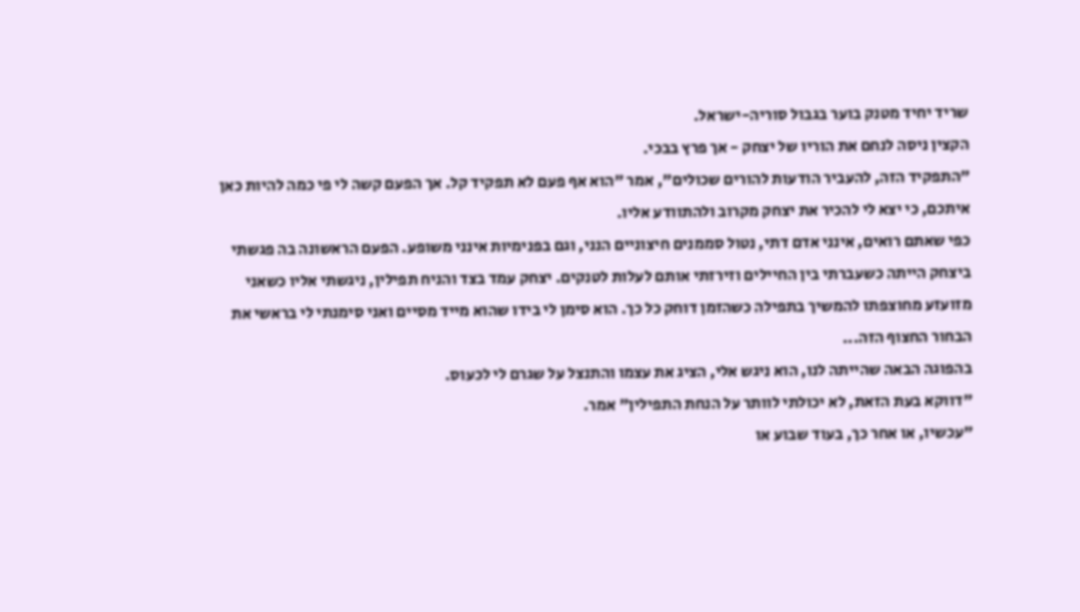שריד יחיד מטנק בוער בגבול סוריה-ישראל.
הקצין ניסה לנחם את הוריו של יצחק - אך פרץ בבכי.
"התפקיד הזה, להעביר הודעות להורים שכולים", אמר "הוא אף פעם לא תפקיד קל. אך הפעם קשה לי פי כמה להיות כאן איתכם, כי יצא לי להכיר את יצחק מקרוב ולהתוודע אליו.
כפי שאתם רואים, אינני אדם דתי, נטול סממנים חיצוניים הנני, וגם בפנימיות אינני משופע. הפעם הראשונה בה פגשתי ביצחק הייתה כשעברתי בין החיילים וזירזתי אותם לעלות לטנקים. יצחק עמד בצד והניח תפילין, ניגשתי אליו כשאני מזועזע מחוצפתו להמשיך בתפילה כשהזמן דוחק כל כך. הוא סימן לי בידו שהוא מייד מסיים ואני סימנתי לי בראשי את הבחור החצוף הזה...
בהפוגה הבאה שהייתה לנו, הוא ניגש אלי, הציג את עצמו והתנצל על שגרם לי לכעוס.
"דווקא בעת הזאת, לא יכולתי לוותר על הנחת התפילין" אמר.
"עכשיו, או אחר כך, בעוד שבוע או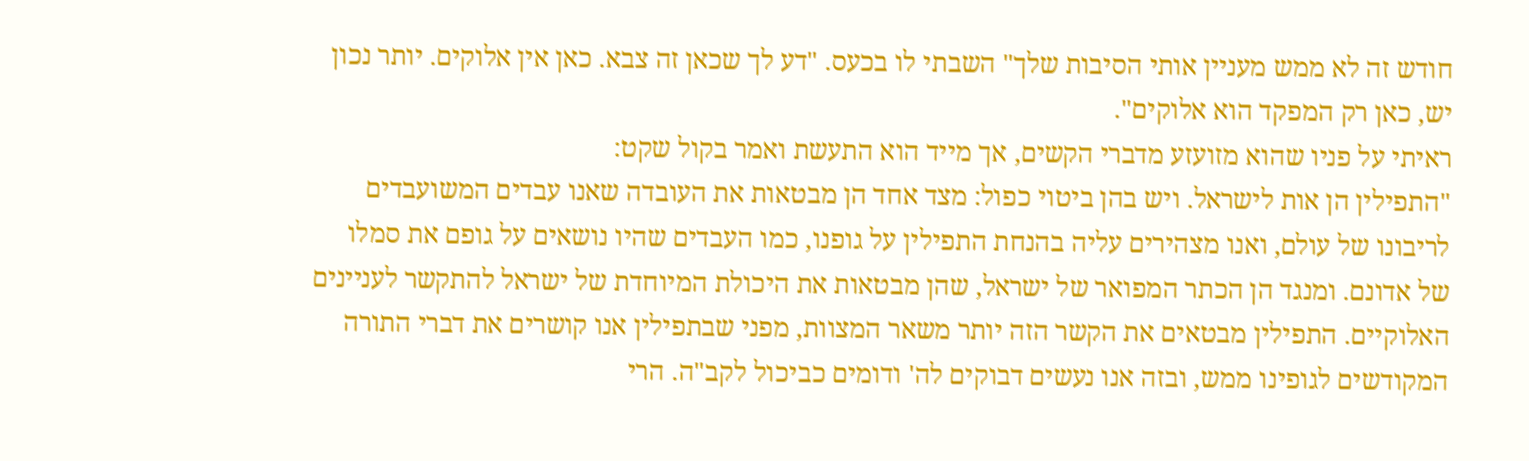חודש זה לא ממש מעניין אותי הסיבות שלך" השבתי לו בכעס. "דע לך שכאן זה צבא. כאן אין אלוקים. יותר נכון יש, כאן רק המפקד הוא אלוקים".
ראיתי על פניו שהוא מזועזע מדברי הקשים, אך מייד הוא התעשת ואמר בקול שקט:
"התפילין הן אות לישראל. ויש בהן ביטוי כפול: מצד אחד הן מבטאות את העובדה שאנו עבדים המשועבדים לריבונו של עולם, ואנו מצהירים עליה בהנחת התפילין על גופנו, כמו העבדים שהיו נושאים על גופם את סמלו של אדונם. ומנגד הן הכתר המפואר של ישראל, שהן מבטאות את היכולת המיוחדת של ישראל להתקשר לעניינים האלוקיים. התפילין מבטאים את הקשר הזה יותר משאר המצוות, מפני שבתפילין אנו קושרים את דברי התורה המקודשים לגופינו ממש, ובזה אנו נעשים דבוקים לה' ודומים כביכול לקב"ה. הרי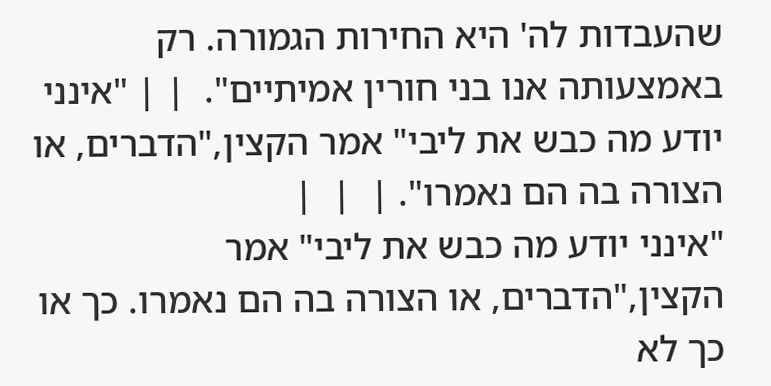שהעבדות לה' היא החירות הגמורה. רק באמצעותה אנו בני חורין אמיתיים".  | | "אינני יודע מה כבש את ליבי" אמר הקצין,"הדברים, או הצורה בה הם נאמרו". |  |  |
"אינני יודע מה כבש את ליבי" אמר הקצין,"הדברים, או הצורה בה הם נאמרו. כך או כך לא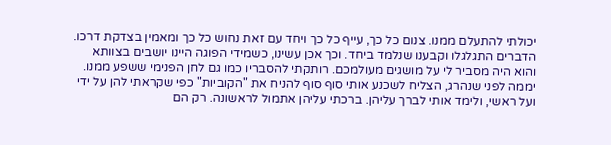יכולתי להתעלם ממנו. צנום כל כך, עייף כל כך ויחד עם זאת נחוש כל כך ומאמין בצדקת דרכו.
הדברים התגלגלו וקבענו שנלמד ביחד. וכך אכן עשינו, כשמידי הפוגה היינו יושבים בצוותא והוא היה מסביר לי על מושגים מעולמכם. רותקתי להסבריו כמו גם לחן הפנימי ששפע ממנו.
יממה לפני שנהרג, הצליח לשכנע אותי סוף סוף להניח את "הקוביות" כפי שקראתי להן על ידי ועל ראשי, ולימד אותי לברך עליהן. ברכתי עליהן אתמול לראשונה. רק הם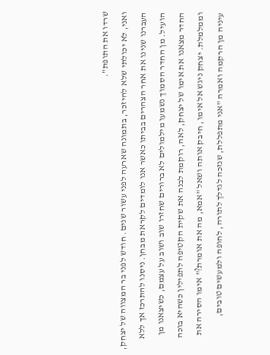שרדו את התופת".
ואני, לא יכולתי שלא להיזכר, בתמונה שארעה לפני עשור שנים. חודש לפני בר המצווה של יצחק, העברנו שנינו את אחר הצהרים בביתו כאשר אנו לומדים לקראת מבחן. ניסנו להתרכז אך ללא הועיל. מן החדר הסמוך נשמעו מילמולים לא ברורים שחזרו שוב ושוב על עצמם, כשיצאנו מן החדר מצאנו את אימו של יצחק, לאה, רוקמת לבנה את שקית הקטיפה לתפילין כשהיא בוכה וממלמלת. יצחק ניגש אל אימו, חיבק אותה ושאל "אמא, מה את אומרת?" אימו הסירה את עיניה מן הרקמה ואמרה "אני מתפללת, שנזכה לגדלך לתורה, לחופה ולמעשים טובים,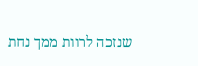שנזכה לרוות ממך נחת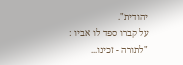יהודית".
על קברו ספד לו אביו :
"לתורה - זכינו...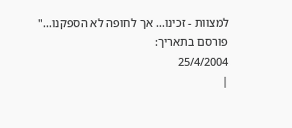למצוות - זכינו... אך לחופה לא הספקנו..."
פורסם בתאריך:
25/4/2004
|